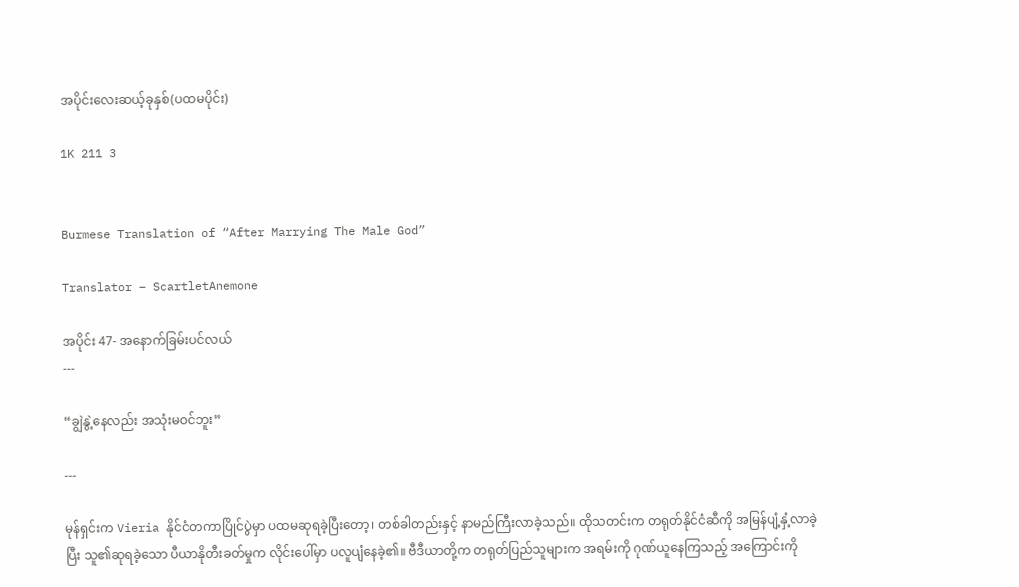အပိုင်းလေးဆယ့်ခုနှစ်(ပထမပိုင်း)

1K 211 3


Burmese Translation of “After Marrying The Male God”

Translator – ScartletAnemone

အပိုင်း 47- အနောက်ခြမ်းပင်လယ်
---

“ချွဲနွဲ့‌နေလည်း အသုံးမဝင်ဘူး”

---

မုန်ရှင်းက Vieria နိုင်ငံတကာပြိုင်ပွဲမှာ ပထမဆုရခဲ့ပြီးတော့၊ တစ်ခါတည်းနှင့် နာမည်ကြီးလာခဲ့သည်။ ထိုသတင်းက တရုတ်နိုင်ငံဆီကို အမြန်ပျံ့နှံ့လာခဲ့ပြီး သူ၏ဆုရခဲ့သော ပီယာနိုတီးခတ်မှုက လိုင်းပေါ်မှာ ပလူပျံနေခဲ့၏။ ဗီဒီယာတို့က တရုတ်ပြည်သူများက အရမ်းကို ဂုဏ်ယူနေကြသည့် အကြောင်းကို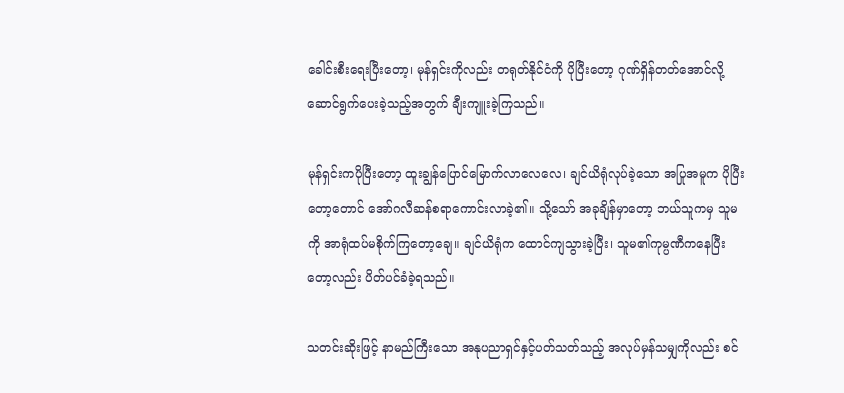ခေါင်းစီးရေးပြီးတော့၊ မုန်ရှင်းကိုလည်း တရုတ်နိုင်ငံကို ပိုပြီးတော့ ဂုဏ်ရှိန်တတ်အောင်လို့ ဆောင်ရွက်ပေးခဲ့သည့်အတွက် ချီးကျူးခဲ့ကြသည်။

မုန်ရှင်းကပိုပြီးတော့ ထူးချွန်ပြောင်မြောက်လာလေလေ၊ ချင်ယိရုံလုပ်ခဲ့သော အပြုအမူက ပိုပြီးတော့တောင် အော်ဂလီဆန်စရာကောင်းလာခဲ့၏။ သို့သော် အခုချိန်မှာတော့ ဘယ်သူကမှ သူမကို အာရုံထပ်မစိုက်ကြတော့ချေ။ ချင်ယိရုံက ထောင်ကျသွားခဲ့ပြီး၊ သူမ၏ကုမ္ပဏီကနေပြီးတော့လည်း ပိတ်ပင်ခံခဲ့ရသည်။

သတင်းဆိုးဖြင့် နာမည်ကြီးသော အနုပညာရှင်နှင့်ပတ်သတ်သည့် အလုပ်မှန်သမျှကိုလည်း စင်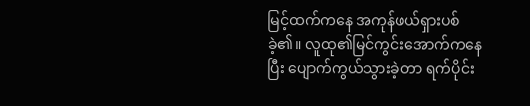မြင့်ထက်ကနေ အကုန်ဖယ်ရှားပစ်ခဲ့၏။ လူထု၏မြင်ကွင်းအောက်ကနေပြီး ပျောက်ကွယ်သွားခဲ့တာ ရက်ပိုင်း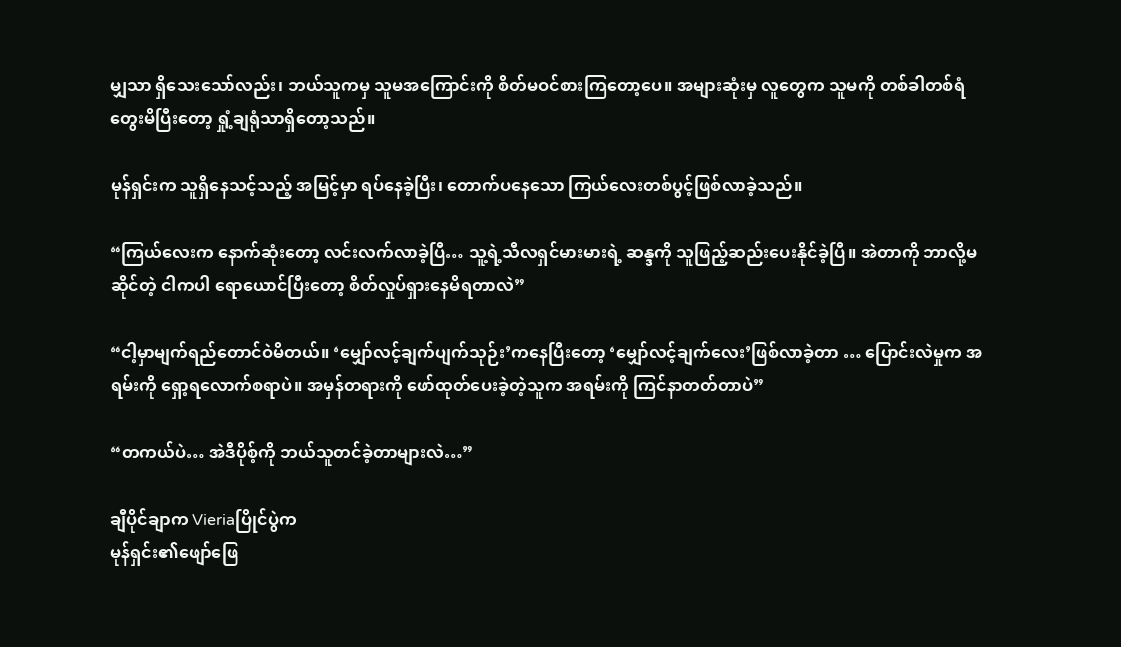မျှသာ ရှိသေးသော်လည်း၊ ဘယ်သူကမှ သူမအကြောင်းကို စိတ်မဝင်စားကြတော့ပေ။ အများဆုံးမှ လူတွေက သူမကို တစ်ခါတစ်ရံ တွေးမိပြီးတော့ ရှုံ့ချရုံသာရှိတော့သည်။

မုန်ရှင်းက သူရှိနေသင့်သည့် အမြင့်မှာ ရပ်နေခဲ့ပြီး၊ တောက်ပနေသော ကြယ်လေးတစ်ပွင့်ဖြစ်လာခဲ့သည်။

“ကြယ်လေးက နောက်ဆုံးတော့ ‌လင်းလက်လာခဲ့ပြီ… သူ့ရဲ့သီလရှင်မားမားရဲ့ ဆန္ဒကို သူဖြည့်ဆည်းပေးနိုင်ခဲ့ပြီ။ အဲတာကို ဘာလို့မဆိုင်တဲ့ ငါကပါ ရောယောင်ပြီးတော့ စိတ်လှုပ်ရှားနေမိရတာလဲ”

“ငါ့မှာမျက်ရည်တောင်ဝဲမိတယ်။ ‘မျှော်လင့်ချက်ပျက်သုဉ်း’ကနေပြီးတော့ ‘မျှော်လင့်ချက်‌လေး’ဖြစ်လာခဲ့တာ … ပြောင်းလဲမှုက အရမ်းကို ရှော့ရလောက်စရာပဲ။ အမှန်တရားကို ဖော်ထုတ်ပေးခဲ့တဲ့သူက အရမ်းကို ကြင်နာတတ်တာပဲ”

“တကယ်ပဲ… အဲဒီပိုစ့်ကို ဘယ်သူတင်ခဲ့တာများလဲ…”

ချီပိုင်ချာက Vieriaပြိုင်ပွဲက
မုန်ရှင်း၏ဖျော်ဖြေ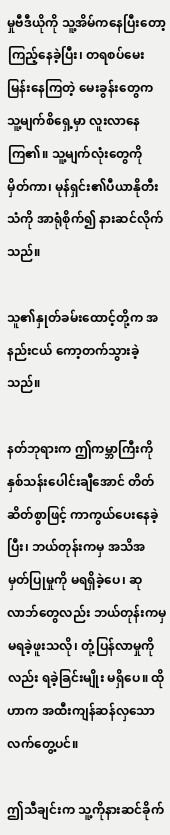မှုဗီဒီယိုကို သူ့အိမ်ကနေပြီးတော့ ကြည့်နေခဲ့ပြီး၊ တရစပ်မေးမြန်းနေကြတဲ့ မေးခွန်းတွေက သူ့မျက်စိရှေ့မှာ လူးလာနေကြ၏။ သူ့မျက်လုံးတွေကို မှိတ်ကာ၊ မုန်ရှင်း၏ပီယာနိုတီးသံကို အာရုံစိုက်၍ နားဆင်လိုက်သည်။

သူ၏နှုတ်ခမ်းထောင့်တို့က အနည်းငယ် ကော့တက်သွားခဲ့သည်။

နတ်ဘုရားက ဤကမ္ဘာကြီးကို နှစ်သန်းပေါင်းချီအောင် တိတ်ဆိတ်စွာဖြင့် ကာကွယ်ပေးနေခဲ့ပြီး၊ ဘယ်တုန်းကမှ အသိအမှတ်ပြုမှုကို မရရှိခဲ့ပေ၊ ဆုလာဘ်တွေလည်း ဘယ်တုန်းကမှ မရခဲ့ဖူးသလို၊ တုံ့ပြန်လာမှုကိုလည်း ရခဲ့ခြင်းမျိုး မရှိပေ။ ထိုဟာက အထီးကျန်ဆန်လှသော လက်တွေ့ပင်။

ဤသီချင်းက သူ့ကိုနားဆင်ခိုက်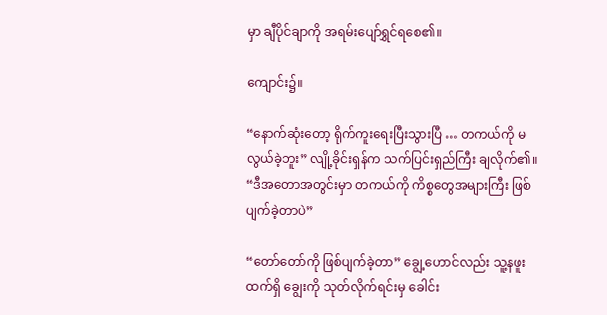မှာ ချီပိုင်ချာကို အရမ်းပျော်ရွှင်ရစေ၏။

ကျောင်း၌။

“နောက်ဆုံးတော့ ရိုက်ကူးရေးပြီးသွားပြီ … တကယ်ကို မလွယ်ခဲ့ဘူး” လျို့ခိုင်းရှန်က သက်ပြင်းရှည်ကြီး ချလိုက်၏။ “ဒီအတောအတွင်းမှာ တကယ်ကို ကိစ္စတွေအများကြီး ဖြစ်ပျက်ခဲ့တာပဲ”

“တော်တော်ကို ဖြစ်ပျက်ခဲ့တာ” ချွေ့ဟောင်လည်း သူ့နဖူးထက်ရှိ ‌ချွေးကို သုတ်လိုက်ရင်းမှ ခေါင်း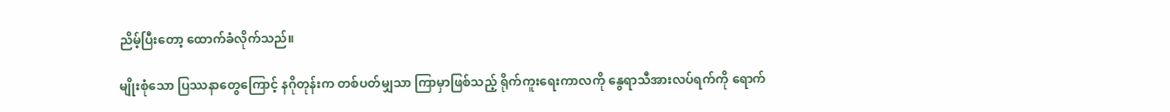ညိမ့်ပြီးတော့ ထောက်ခံလိုက်သည်။

မျိုးစုံသော ပြဿနာတွေကြောင့် နဂိုတုန်းက တစ်ပတ်မျှသာ ကြာမှာဖြစ်သည့် ရိုက်ကူးရေးကာလကို နွေရာသီအားလပ်ရက်ကို ရောက်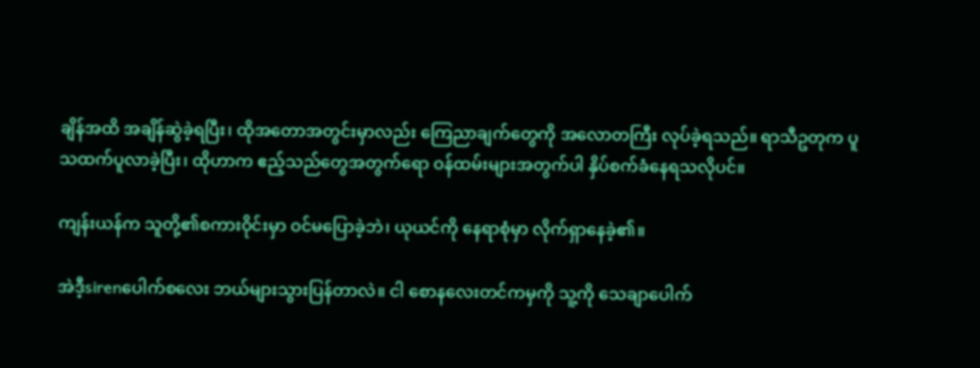ချိန်အထိ အချိန်ဆွဲခဲ့ရပြီး၊ ထိုအတောအတွင်းမှာလည်း ကြေညာချက်တွေကို အလောတကြီး လုပ်ခဲ့ရသည်။ ရာသီဥတုက ပူသထက်ပူလာခဲ့ပြီး၊ ထိုဟာက ဧည့်သည်တွေအတွက်ရော ဝန်ထမ်းများအတွက်ပါ နှိပ်စက်ခံနေရသလိုပင်။

ကျန်းယန်က သူတို့၏စကားဝိုင်းမှာ ဝင်မပြောခဲ့ဘဲ၊ ယုယင်ကို နေရာစုံမှာ လိုက်ရှာနေခဲ့၏။

အဲဒီ့‌sirenပေါက်စလေး ဘယ်များသွားပြန်တာလဲ။ ငါ စောနလေးတင်ကမှကို သူ့ကို သေချာပေါက်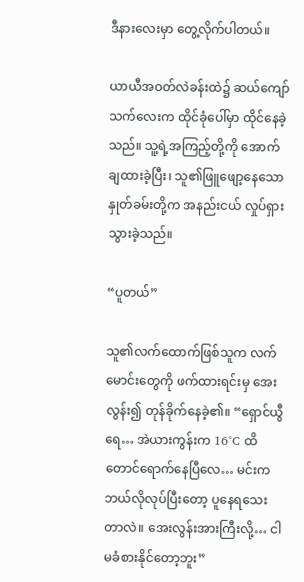ဒီ‌နားလေးမှာ တွေ့လိုက်ပါတယ်။

ယာယီအဝတ်လဲခန်းထဲ၌ ဆယ်ကျော်သက်လေးက ထိုင်ခုံပေါ်မှာ ထိုင်နေခဲ့သည်။ သူ့ရဲ့အကြည့်‌တို့ကို အောက်ချထားခဲ့ပြီး၊ သူ၏ဖြူဖျော့နေသော နှုတ်ခမ်းတို့က အနည်းငယ် လှုပ်ရှားသွားခဲ့သည်။

“ပူတယ်”

သူ၏လက်ထောက်ဖြစ်သူက လက်မောင်းတွေကို ‌ဖက်ထားရင်းမှ အေးလွန်း၍ တုန်ခိုက်နေခဲ့၏။ “ရှောင်ယွီရေ… အဲယားကွန်းက 16°C ထိတောင်ရောက်နေပြီလေ… မင်းက ဘယ်လိုလုပ်ပြီးတော့ ပူနေရသေးတာလဲ။ အေးလွန်းအားကြီးလို့… ငါမခံစားနိုင်တော့ဘူး”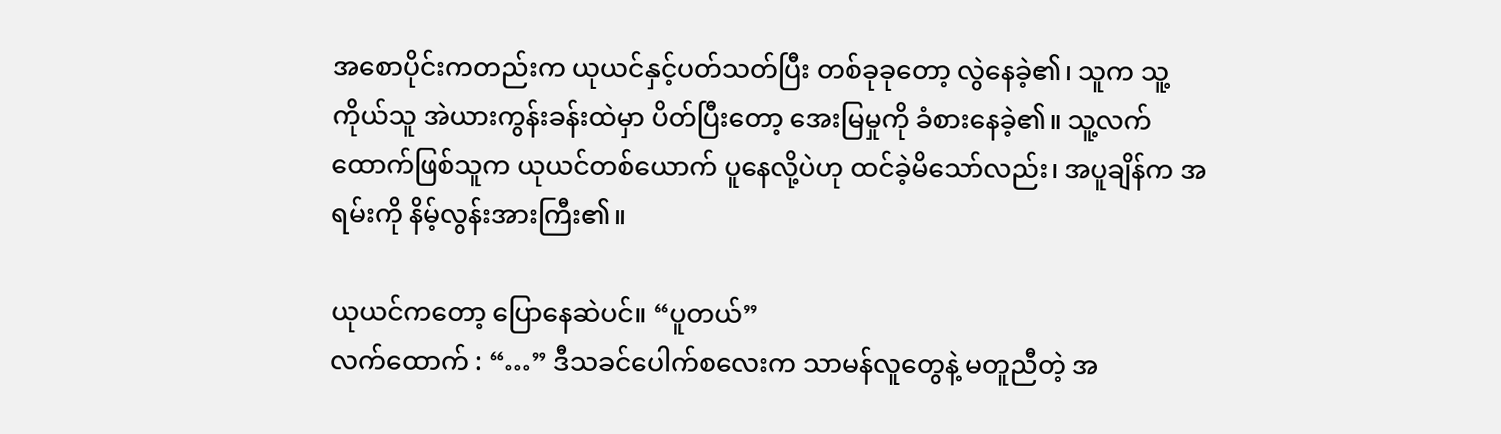အစောပိုင်းကတည်းက ယုယင်နှင့်ပတ်သတ်ပြီး တစ်ခုခုတော့ လွဲနေခဲ့၏၊ သူက သူ့ကိုယ်သူ အဲယားကွန်းခန်းထဲမှာ ပိတ်ပြီးတော့ အေးမြမှုကို ခံစားနေခဲ့၏။ သူ့လက်ထောက်ဖြစ်သူက ယုယင်တစ်ယောက် ပူနေလို့ပဲဟု ထင်ခဲ့မိသော်လည်း၊ အပူချိန်က အရမ်းကို နိမ့်လွန်းအားကြီး၏။

ယုယင်ကတော့ ပြောနေဆဲပင်။ “ပူတယ်”
လက်ထောက် : “…” ဒီသခင်ပေါက်စလေးက သာမန်လူတွေနဲ့ မတူညီတဲ့ အ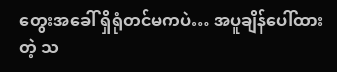တွေးအခေါ် ရှိရုံတင်မကပဲ… အပူချိန်ပေါ်ထားတဲ့ သ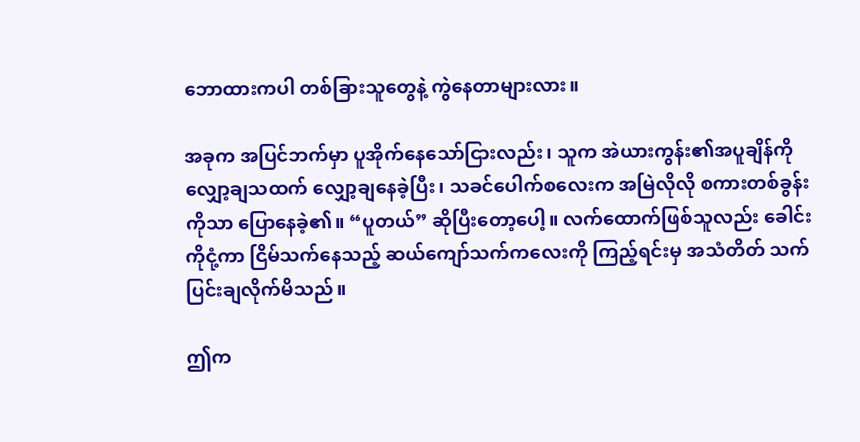ဘောထားကပါ တစ်ခြားသူတွေနဲ့ ကွဲနေတာများလား။

အခုက အပြင်ဘက်မှာ ပူအိုက်နေသော်ငြားလည်း၊ သူက အဲယားကွန်း၏အပူချိန်ကို လျှော့ချသထက် လျှော့ချနေခဲ့ပြီး၊ သခင်ပေါက်စလေးက အမြဲလိုလို စကားတစ်ခွန်းကိုသာ ပြောနေခဲ့၏။ “ပူတယ်” ဆိုပြီးတော့ပေါ့။ လက်ထောက်ဖြစ်သူလည်း ခေါင်းကိုငုံ့ကာ ငြိမ်သက်နေသည့် ဆယ်ကျော်သက်ကလေးကို ကြည့်ရင်းမှ အသံတိတ် သက်ပြင်းချလိုက်မိသည်။

ဤက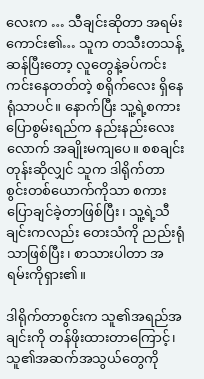လေးက … သီချင်းဆိုတာ အရမ်းကောင်း၏… သူက တသီးတသန့်ဆန်ပြီးတော့ လူတွေနဲ့ခပ်ကင်းကင်းနေတတ်တဲ့ စရိုက်လေး ရှိနေရုံသာပင်။ နောက်ပြီး သူ့ရဲ့စကားပြောစွမ်းရည်က နည်းနည်းလေးလောက် အချိုးမကျပေ။ စစချင်းတုန်းဆိုလျှင် သူက ဒါရိုက်တာစွင်းတစ်ယောက်ကိုသာ စကားပြောချင်ခဲ့တာဖြစ်ပြီး၊ သူ့ရဲ့သီချင်းကလည်း တေးသံကို ညည်းရုံသာဖြစ်ပြီး၊ စာသားပါတာ အရမ်းကိုရှား၏။

ဒါရိုက်တာစွင်းက သူ၏အရည်အချင်းကို တန်ဖိုးထားတာကြောင့်၊ သူ၏အဆက်အသွယ်တွေကို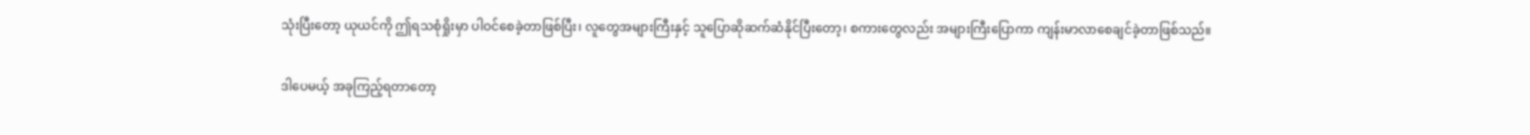သုံးပြီးတော့ ယုယင်ကို ဤရသစုံရှိုးမှာ ပါဝင်စေခဲ့တာဖြစ်ပြီး၊ လူတွေအများကြီးနှင့် သူပြောဆိုဆက်ဆံနိုင်ပြီးတော့၊ စကားတွေလည်း အများကြီးပြောကာ ကျန်းမာလာစေချင်ခဲ့တာဖြစ်သည်။

ဒါပေမယ့် အခုကြည့်ရတာတော့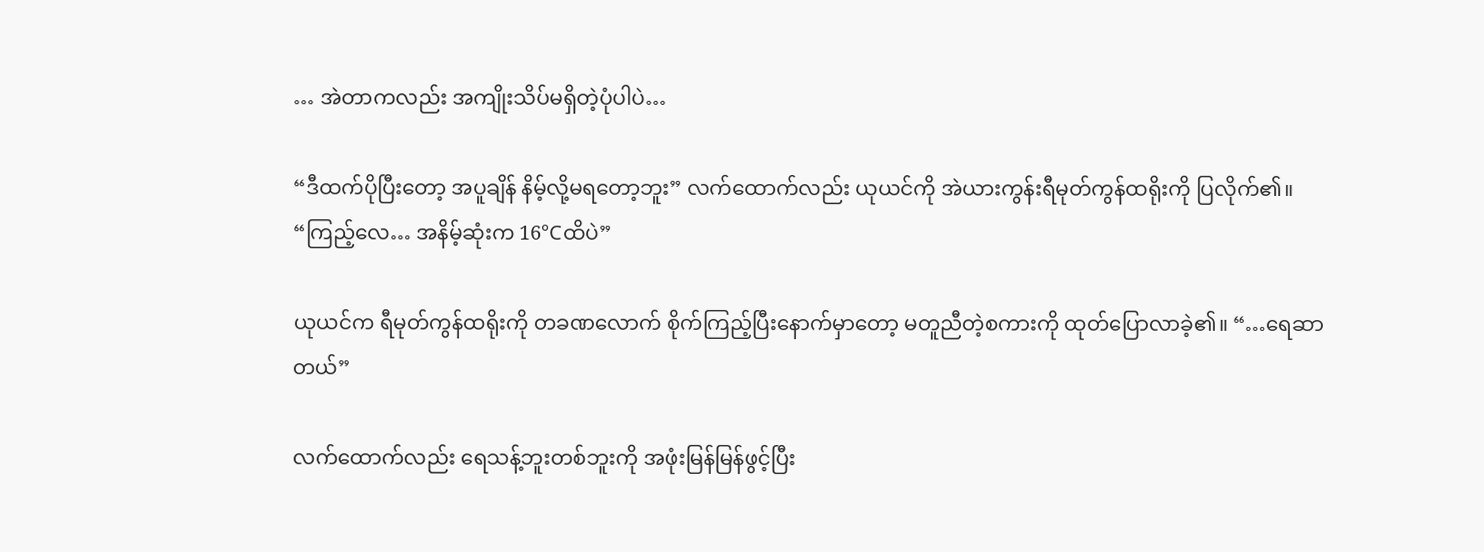… အဲတာကလည်း အကျိုးသိပ်မရှိတဲ့ပုံပါပဲ…

“ဒီထက်ပိုပြီးတော့ အပူချိန် နိမ့်လို့မရတော့ဘူး” လက်ထောက်လည်း ယုယင်ကို အဲယားကွန်းရီမုတ်ကွန်ထရိုးကို ပြလိုက်၏။ “ကြည့်လေ… အနိမ့်ဆုံးက 16°Cထိပဲ”

ယုယင်က ရီမုတ်ကွန်ထရိုးကို တခဏလောက် စိုက်ကြည့်ပြီးနောက်မှာတော့ မတူညီတဲ့စကားကို ထုတ်ပြောလာခဲ့၏။ “…ရေဆာတယ်”

လက်ထောက်လည်း ရေသန့်ဘူးတစ်ဘူးကို အဖုံးမြန်မြန်ဖွင့်ပြီး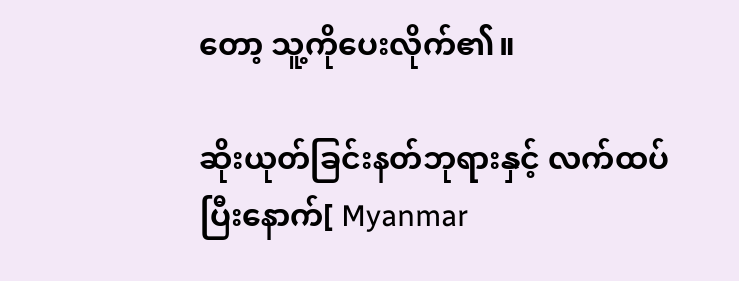တော့ သူ့ကိုပေးလိုက်၏။

ဆိုးယုတ်ခြင်းနတ်ဘုရားနှင့် လက်ထပ်ပြီးနောက်[ Myanmar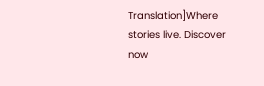Translation]Where stories live. Discover now